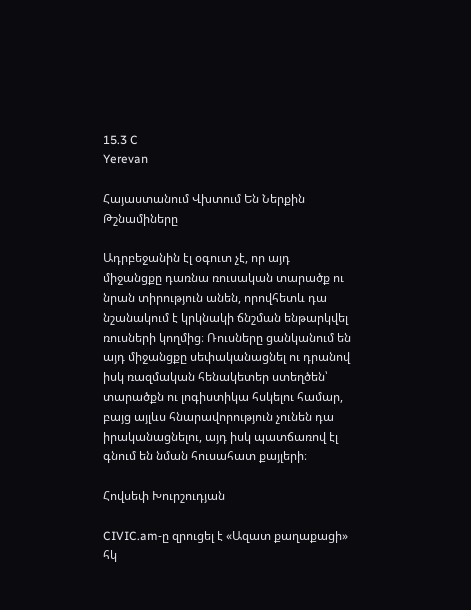15.3 C
Yerevan

Հայաստանում Վխտում Են Ներքին Թշնամիները

Ադրբեջանին էլ օգուտ չէ, որ այդ միջանցքը դառնա ռուսական տարածք ու նրան տիրություն անեն, որովհետև դա նշանակում է կրկնակի ճնշման ենթարկվել ռուսների կողմից։ Ռուսները ցանկանում են այդ միջանցքը սեփականացնել ու դրանով իսկ ռազմական հենակետեր ստեղծեն՝ տարածքն ու լոգիստիկա հսկելու համար, բայց այլևս հնարավորություն չունեն դա իրականացնելու, այդ իսկ պատճառով էլ գնում են նման հուսահատ քայլերի։

Հովսեփ Խուրշուդյան

CIVIC.am‑ը զրուցել է «Ազատ քաղաքացի» հկ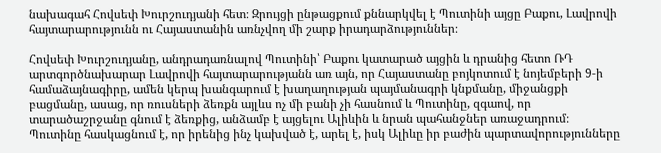նախագահ Հովսեփ Խուրշուդյանի հետ։ Զրույցի ընթացքում քննարկվել է Պուտինի այցը Բաքու, Լավրովի հայտարարությունն ու Հայաստանին առնչվող մի շարք իրադարձություններ։

Հովսեփ Խուրշուդյանը, անդրադառնալով Պուտինի՝ Բաքու կատարած այցին և դրանից հետո ՌԴ արտգործնախարար Լավրովի հայտարարությանն առ այն, որ Հայաստանը բոյկոտում է նոյեմբերի 9‑ի համաձայնագիրը, ամեն կերպ խանգարում է խաղաղության պայմանագրի կնքմանը, միջանցքի բացմանը, ասաց, որ ռուսների ձեռքն այլևս ոչ մի բանի չի հասնում և Պուտինը, զգաով, որ տարածաշրջանը գնում է ձեռքից, անձամբ է այցելու Ալիևին և նրան պահանջներ առաջադրում։ Պուտինը հասկացնում է, որ իրենից ինչ կախված է, արել է, իսկ Ալիևը իր բաժին պարտավորությունները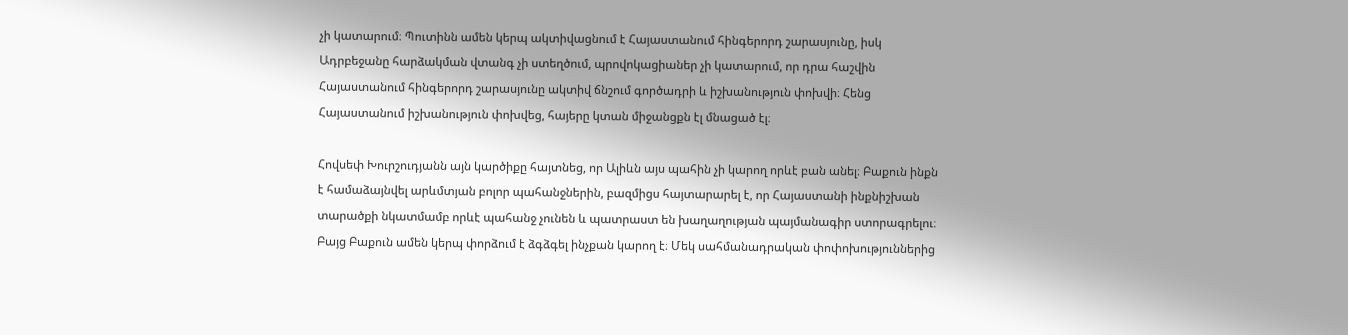չի կատարում։ Պուտինն ամեն կերպ ակտիվացնում է Հայաստանում հինգերորդ շարասյունը, իսկ Ադրբեջանը հարձակման վտանգ չի ստեղծում, պրովոկացիաներ չի կատարում, որ դրա հաշվին Հայաստանում հինգերորդ շարասյունը ակտիվ ճնշում գործադրի և իշխանություն փոխվի։ Հենց Հայաստանում իշխանություն փոխվեց, հայերը կտան միջանցքն էլ մնացած էլ։

Հովսեփ Խուրշուդյանն այն կարծիքը հայտնեց, որ Ալիևն այս պահին չի կարող որևէ բան անել։ Բաքուն ինքն է համաձայնվել արևմտյան բոլոր պահանջներին, բազմիցս հայտարարել է, որ Հայաստանի ինքնիշխան տարածքի նկատմամբ որևէ պահանջ չունեն և պատրաստ են խաղաղության պայմանագիր ստորագրելու։ Բայց Բաքուն ամեն կերպ փորձում է ձգձգել ինչքան կարող է։ Մեկ սահմանադրական փոփոխություններից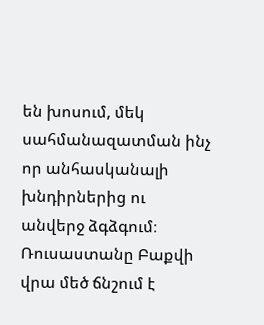են խոսում, մեկ սահմանազատման ինչ որ անհասկանալի խնդիրներից ու անվերջ ձգձգում։ Ռուսաստանը Բաքվի վրա մեծ ճնշում է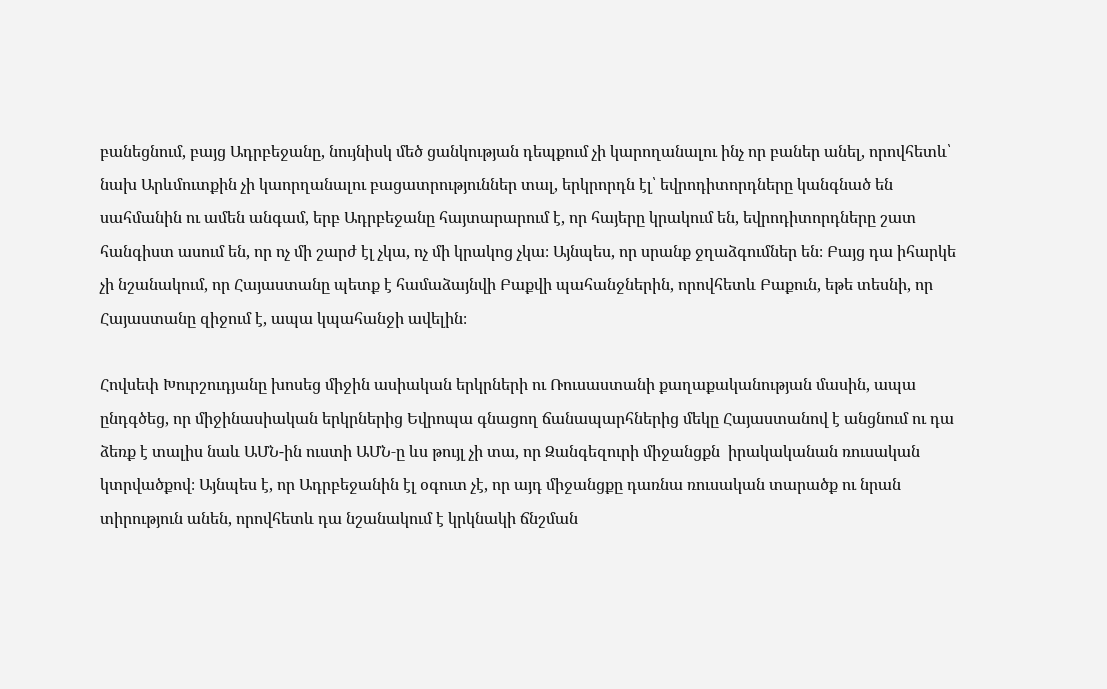բանեցնում, բայց Ադրբեջանը, նույնիսկ մեծ ցանկության դեպքում չի կարողանալու ինչ որ բաներ անել, որովհետև՝ նախ Արևմուտքին չի կաորղանալու բացատրություններ տալ, երկրորդն էլ՝ եվրոդիտորդները կանգնած են սահմանին ու ամեն անգամ, երբ Ադրբեջանը հայտարարում է, որ հայերը կրակում են, եվրոդիտորդները շատ հանգիստ ասում են, որ ոչ մի շարժ էլ չկա, ոչ մի կրակոց չկա։ Այնպես, որ սրանք ջղաձգումներ են։ Բայց դա իհարկե չի նշանակում, որ Հայաստանը պետք է համաձայնվի Բաքվի պահանջներին, որովհետև Բաքուն, եթե տեսնի, որ Հայաստանը զիջում է, ապա կպահանջի ավելին։

Հովսեփ Խուրշուդյանը խոսեց միջին ասիական երկրների ու Ռուսաստանի քաղաքականության մասին, ապա ընդգծեց, որ միջինասիական երկրներից Եվրոպա գնացող ճանապարհներից մեկը Հայաստանով է անցնում ու դա ձեռք է տալիս նաև ԱՄՆ-ին ուստի ԱՄՆ‑ը ևս թույլ չի տա, որ Զանգեզուրի միջանցքն  իրակականան ռուսական կտրվածքով։ Այնպես է, որ Ադրբեջանին էլ օգուտ չէ, որ այդ միջանցքը դառնա ռուսական տարածք ու նրան տիրություն անեն, որովհետև դա նշանակում է կրկնակի ճնշման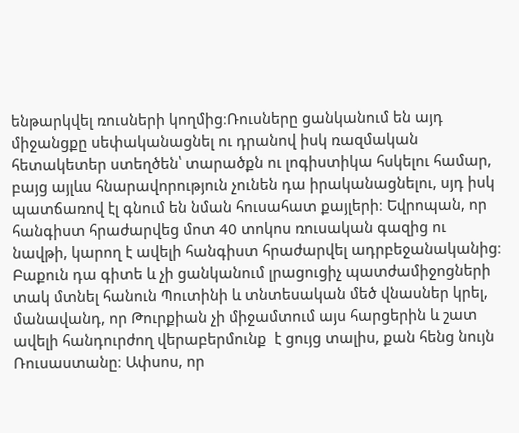ենթարկվել ռուսների կողմից։Ռուսները ցանկանում են այդ միջանցքը սեփականացնել ու դրանով իսկ ռազմական հետակետեր ստեղծեն՝ տարածքն ու լոգիստիկա հսկելու համար, բայց այլևս հնարավորություն չունեն դա իրականացնելու, սյդ իսկ պատճառով էլ գնում են նման հուսահատ քայլերի։ Եվրոպան, որ հանգիստ հրաժարվեց մոտ 40 տոկոս ռուսական գազից ու նավթի, կարող է ավելի հանգիստ հրաժարվել ադրբեջանականից։ Բաքուն դա գիտե և չի ցանկանում լրացուցիչ պատժամիջոցների տակ մտնել հանուն Պուտինի և տնտեսական մեծ վնասներ կրել, մանավանդ, որ Թուրքիան չի միջամտում այս հարցերին և շատ ավելի հանդուրժող վերաբերմունք  է ցույց տալիս, քան հենց նույն Ռուսաստանը։ Ափսոս, որ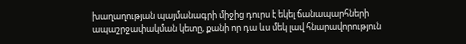խաղաղության պայմանագրի միջից դուրս է եկել ճանապարհների ապաշրջափակման կետը, քանի որ դա ևս մեկ լավ հնարավորություն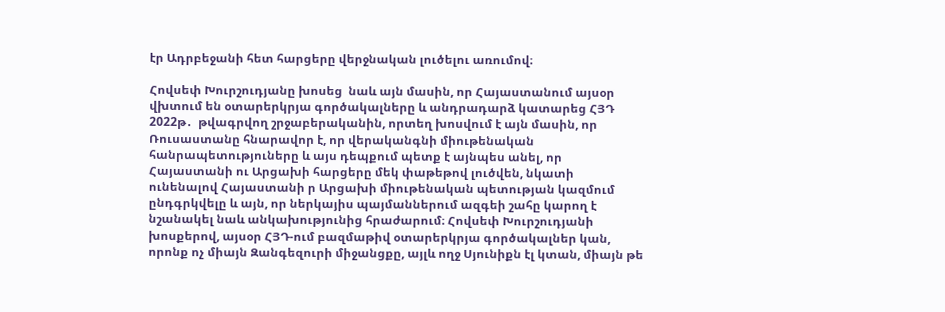էր Ադրբեջանի հետ հարցերը վերջնական լուծելու առումով։

Հովսեփ Խուրշուդյանը խոսեց  նաև այն մասին, որ Հայաստանում այսօր վխտում են օտարերկրյա գործակալները և անդրադարձ կատարեց ՀՅԴ 2022թ․  թվագրվող շրջաբերականին, որտեղ խոսվում է այն մասին, որ Ռուսաստանը հնարավոր է, որ վերականգնի միութենական հանրապետություները և այս դեպքում պետք է այնպես անել, որ Հայաստանի ու Արցախի հարցերը մեկ փաթեթով լուծվեն, նկատի ունենալով Հայաստանի ր Արցախի միութենական պետության կազմում ընդգրկվելը և այն, որ ներկայիս պայմաններում ազգեի շահը կարող է նշանակել նաև անկախությունից հրաժարում։ Հովսեփ Խուրշուդյանի խոսքերով, այսօր ՀՅԴ-ում բազմաթիվ օտարերկրյա գործակալներ կան, որոնք ոչ միայն Զանգեզուրի միջանցքը, այլև ողջ Սյունիքն էլ կտան, միայն թե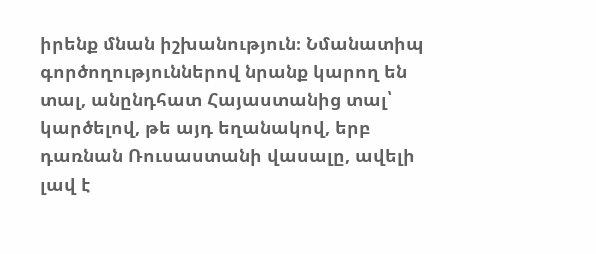իրենք մնան իշխանություն։ Նմանատիպ գործողություններով նրանք կարող են տալ, անընդհատ Հայաստանից տալ՝ կարծելով, թե այդ եղանակով, երբ դառնան Ռուսաստանի վասալը, ավելի լավ է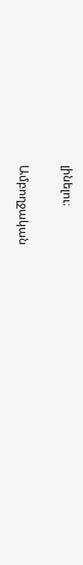լինելու։

Ամբողջական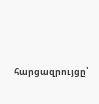հարցազրույցը՝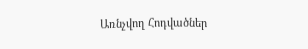Առնչվող Հոդվածներ